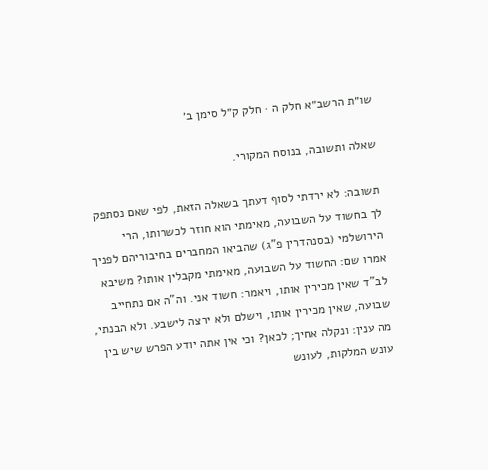שו״ת הרשב״א חלק ה · חלק ק״ל סימן ב׳

שאלה ותשובה, בנוסח המקורי.

תשובה: לא ירדתי לסוף דעתך בשאלה הזאת, לפי שאם נסתפק לך בחשוד על השבועה, מאימתי הוא חוזר לכשרותו, הרי הירושלמי (בסנהדרין פ"ג) שהביאו המחברים בחיבוריהם לפניך אמרו שם: החשוד על השבועה, מאימתי מקבלין אותו? משיבא לב"ד שאין מכירין אותו, ויאמר: חשוד אני. וה"ה אם נתחייב שבועה, שאין מכירין אותו, וישלם ולא ירצה לישבע. ולא הבנתי, מה ענין: ונקלה אחיך; לכאן? וכי אין אתה יודע הפרש שיש בין עונש המלקות, לעונש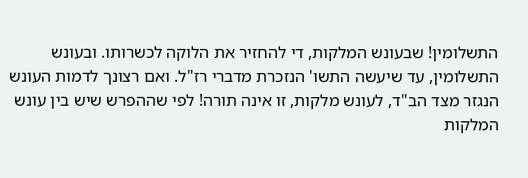התשלומין! שבעונש המלקות, די להחזיר את הלוקה לכשרותו. ובעונש התשלומין, עד שיעשה התשו' הנזכרת מדברי רז"ל. ואם רצונך לדמות העונש הנגזר מצד הב"ד, לעונש מלקות, זו אינה תורה! לפי שההפרש שיש בין עונש המלקות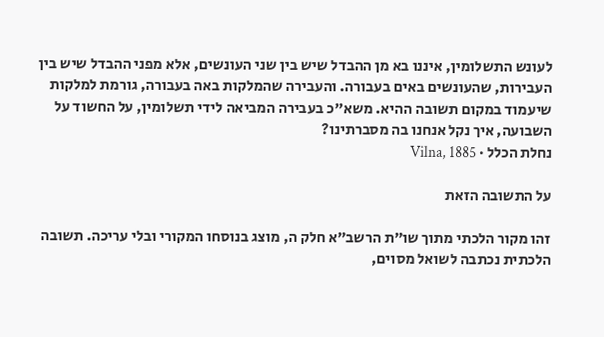לעונש התשלומין, איננו בא מן ההבדל שיש בין שני העונשים, אלא מפני ההבדל שיש בין העבירות, שהעונשים באים בעבורה. והעבירה שהמלקות באה בעבורה, גורמת למלקות שיעמוד במקום תשובה ההיא. משא"כ בעבירה המביאה לידי תשלומין, על החשוד על השבועה, איך נקל אנחנו בה מסברתינו?
נחלת הכלל · Vilna, 1885

על התשובה הזאת

זהו מקור הלכתי מתוך שו״ת הרשב״א חלק ה, מוצג בנוסחו המקורי ובלי עריכה. תשובה הלכתית נכתבה לשואל מסוים,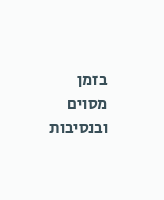בזמן מסוים ובנסיבות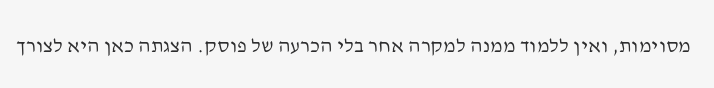מסוימות, ואין ללמוד ממנה למקרה אחר בלי הכרעה של פוסק. הצגתה כאן היא לצורך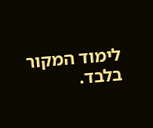לימוד המקור בלבד.